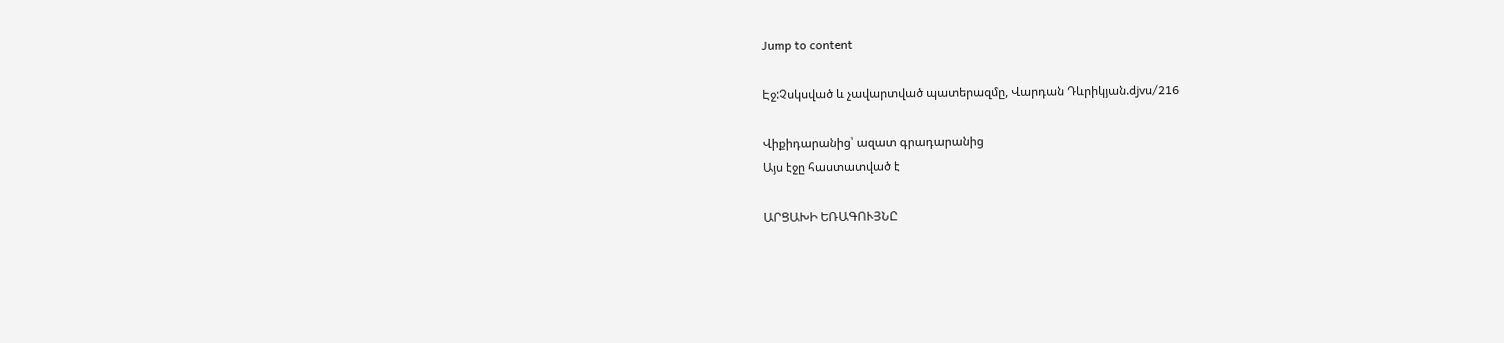Jump to content

Էջ:Չսկսված և չավարտված պատերազմը, Վարդան Դևրիկյան.djvu/216

Վիքիդարանից՝ ազատ գրադարանից
Այս էջը հաստատված է

ԱՐՑԱԽԻ ԵՌԱԳՈՒՅՆԸ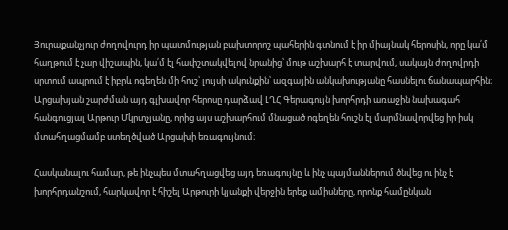Յուրաքանչյուր ժողովուրդ իր պատմության բախտորոշ պահերին գտնում է իր միայնակ հերոսին, որը կա՛մ հաղթում է չար վիշապին, կա՛մ էլ հափշտակվելով նրանից՝ մութ աշխարհ է տարվում, սակայն ժողովրդի սրտում ապրում է իբրև ոգեղեն մի հուշ՝ լույսի ակունքին՝ ազգային անկախությանը հասնելու ճանապարհին։ Արցախյան շարժման այդ գլխավոր հերոսը դարձավ ԼՂՀ Գերագույն խորհրդի առաջին նախագահ հանգուցյալ Արթուր Մկրտչյանը, որից այս աշխարհում մնացած ոգեղեն հուշն էլ մարմնավորվեց իր իսկ մտահղացմամբ ստեղծված Արցախի եռագույնում։

Հասկանալու համար, թե ինչպես մտահղացվեց այդ եռագույնը և ինչ պայմաններում ծնվեց ու ինչ է խորհրդանշում, հարկավոր է հիշել Արթուրի կյանքի վերջին երեք ամիսները, որոնք համընկան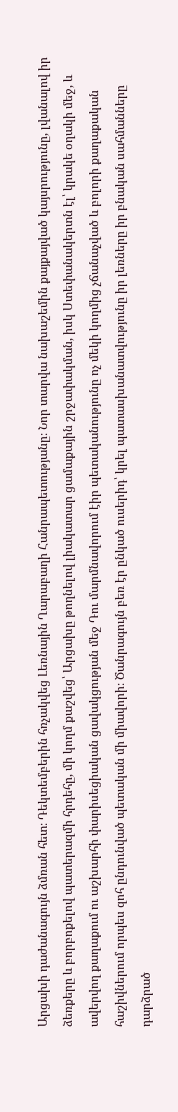Արցախի դաժանագույն ձմռան հետ։ Դեկտեմբերին հռչակվեց Լեռնային Ղարաբաղի Հանրապետությանը։ Նոր տարվա նախաշեմին քայքայված կայսրությունը, լվանալով իր ձեռքերը և բորբոքելով պատերազմի հրդեհը, մի կողմ քաշվեց՝ Արցախը թողնելով լիակատար ցամաքային շրջափակման, իսկ Ստեփանակերտն էլ՝ կրակե օղակի մեջ, և ավերվող քաղաքում ու աշխարհի փարիսեցիական ցավակցության մեջ Դու մարմնավորում էիր պետականությունը ոչ մեկի կողմից չճանաչված և բոլորի քաղաքական հաշիվներում որպես զոհ ընդունված պետական մի միավորի։ Ծանրագույն բեռ էր ընկած ուսերիդ՝ կրել պատասխանատվությունը իր լեռները իր բնական սահմանները դարձրած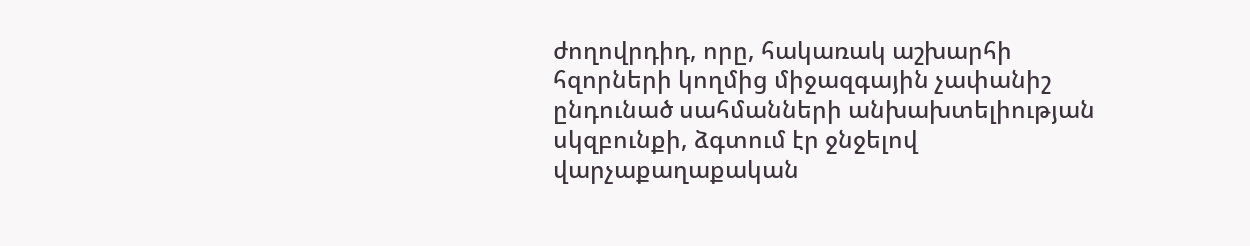ժողովրդիդ, որը, հակառակ աշխարհի հզորների կողմից միջազգային չափանիշ ընդունած սահմանների անխախտելիության սկզբունքի, ձգտում էր ջնջելով վարչաքաղաքական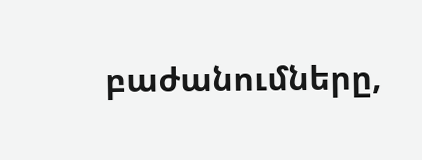բաժանումները,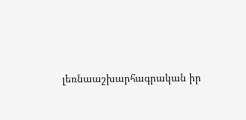լեռնաաշխարհագրական իր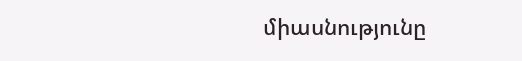միասնությունը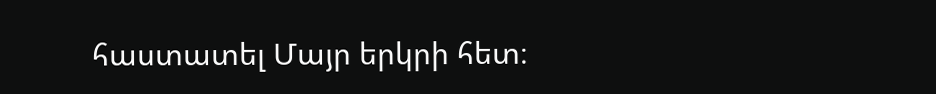հաստատել Մայր երկրի հետ։